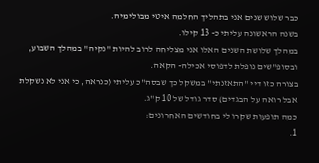כבר שלוש שנים אני בתהליך החלמה איטי מבולימיה.
בשנה הראשונה עליתי כ- 13 קילו.
במהלך שלושת השנים האלו אני מצליחה לרוב להיות "נקיה" במהלך השבוע, ובסופ"שים נופלת לדפוסי אכילה- הקאה.
בצורה כזו דיי "התאזנתי" במשקל כך שבסה"כ עליתי (כנראה, כי אני לא נשקלת אבל רואה על הבגדים) סדר גודל של 10 ק"ג.
כמה תופעות שקרו לי בחודשים האחרונים:
1.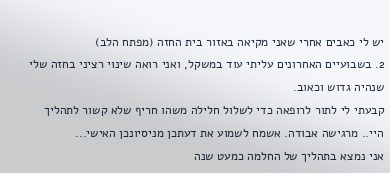יש לי כאבים אחרי שאני מקיאה באזור בית החזה (מפתח הלב)
2. בשבועיים האחרונים עליתי עוד במשקל, ואני רואה שינוי רציני בחזה שלי שנהיה גדוש וכאוב.
קבעתי לי לתור לרופאה כדי לשלול חלילה משהו חריף שלא קשור לתהליך
היי.. מרגישה אבודה. אשמח לשמוע את דעתכן מניסיונכן האישי...
אני נמצא בתהליך של החלמה כמעט שנה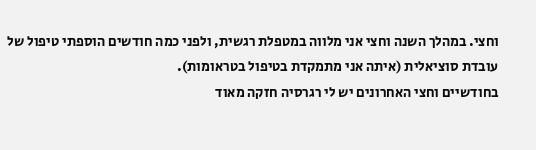וחצי. במהלך השנה וחצי אני מלווה במטפלת רגשית, ולפני כמה חודשים הוספתי טיפול של עובדת סוציאלית (איתה אני מתמקדת בטיפול בטראומות).
בחודשיים וחצי האחרונים יש לי רגרסיה חזקה מאוד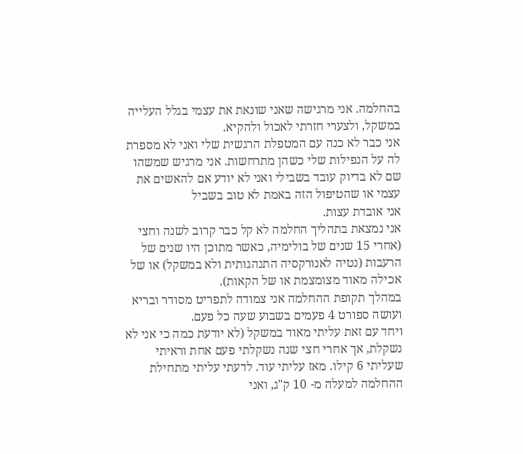בהחלמה. אני מרגישה שאני שונאת את עצמי בגלל העלייה במשקל, ולצערי חזרתי לאכול ולהקיא.
אני כבר לא כנה עם המטפלת הרגשית שלי ואני לא מספרת לה על הנפילות שלי כשהן מתרחשות. אני מרגיש שמשהו שם לא בדיוק עובד בשבילי ואני לא יודע אם להאשים את עצמי או שהטיפול הזה באמת לא טוב בשביל
אני אובדת עצות.
אני נמצאת בתהליך החלמה לא קל כבר קרוב לשנה וחצי (אחרי 15 שנים של בולימיה, כאשר מתוכן היו שנים של הרעבות (נטיה לאנורקסיה התנהגותית ולא במשקל) או של אכילה מאוד מצומצמת או של הקאות).
במהלך תקופת ההחלמה אני צמודה לתפריט מסודר ובריא ועושה ספורט 4 פעמים בשבוע שעה כל פעם.
ויחד עם זאת עליתי מאוד במשקל (לא יודעת כמה כי אני לא נשקלת, אך אחרי חצי שנה נשקלתי פעם אחת וראיתי שעליתי 6 קילו. מאז עליתי עוד. לדעתי עליתי מתחילת ההחלמה למעלה מ- 10 ק"ג, ואני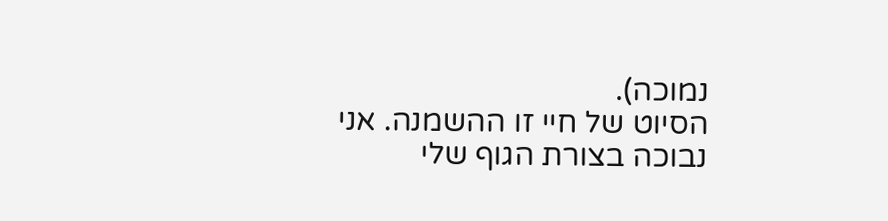נמוכה).
הסיוט של חיי זו ההשמנה. אני נבוכה בצורת הגוף שלי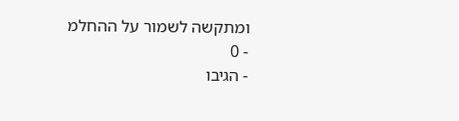ומתקשה לשמור על ההחלמ
- 0
- הגיבו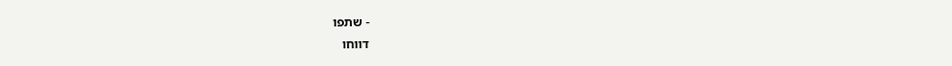- שתפו
דווחו